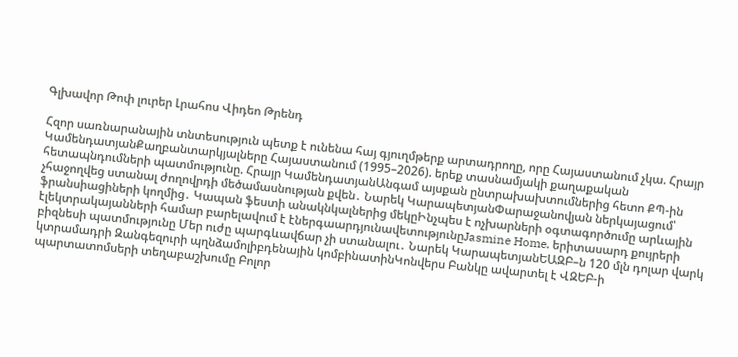Գլխավոր Թոփ լուրեր Լրահոս Վիդեո Թրենդ

Հզոր սառնարանային տնտեսություն պետք է ունենա հայ գյուղմթերք արտադրողը, որը Հայաստանում չկա. Հրայր ԿամենդատյանՔաղբանտարկյալները Հայաստանում (1995–2026). երեք տասնամյակի քաղաքական հետապնդումների պատմությունը. Հրայր ԿամենդատյանԱնգամ այսքան ընտրախախտումներից հետո ՔՊ-ին չհաջողվեց ստանալ ժողովրդի մեծամասնության քվեն․ Նարեկ ԿարապետյանՓարաջանովյան ներկայացում՝ ֆրանսիացիների կողմից․ Կապան ֆեստի անակնկալներից մեկըԻնչպես է ոչխարների օգտագործումը արևային էլեկտրակայանների համար բարելավում է էներգաարդյունավետությունըJasmine Home. երիտասարդ քույրերի բիզնեսի պատմությունը Մեր ուժը պարգևավճար չի ստանալու․ Նարեկ ԿարապետյանԵԱԶԲ–ն 120 մլն դոլար վարկ կտրամադրի Զանգեզուրի պղնձամոլիբդենային կոմբինատինԿոնվերս Բանկը ավարտել է ՎԶԵԲ-ի պարտատոմսերի տեղաբաշխումը Բոլոր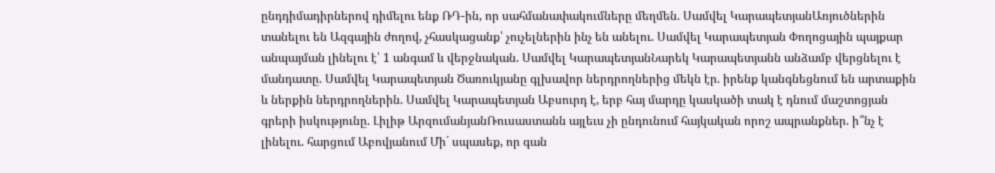ընդդիմադիրներով դիմելու ենք ՌԴ-ին, որ սահմանափակումները մեղմեն. Սամվել ԿարապետյանԱռյուծներին տանելու են Ազգային ժողով, չհասկացանք՝ չուչելներին ինչ են անելու. Սամվել Կարապետյան Փողոցային պայքար անպայման լինելու է՝ 1 անգամ և վերջնական. Սամվել ԿարապետյանՆարեկ Կարապետյանն անձամբ վերցնելու է մանդատը. Սամվել Կարապետյան Ծառուկյանը գլխավոր ներդրողներից մեկն էր. իրենք կանգնեցնում են արտաքին և ներքին ներդրողներին. Սամվել Կարապետյան Աբսուրդ է, երբ հայ մարդը կասկածի տակ է դնում մաշտոցյան գրերի իսկությունը. Լիլիթ ԱրզումանյանՌուսաստանն այլեւս չի ընդունում հայկական որոշ ապրանքներ. ի՞նչ է լինելու. հարցում Աբովյանում Մի´ սպասեք, որ գան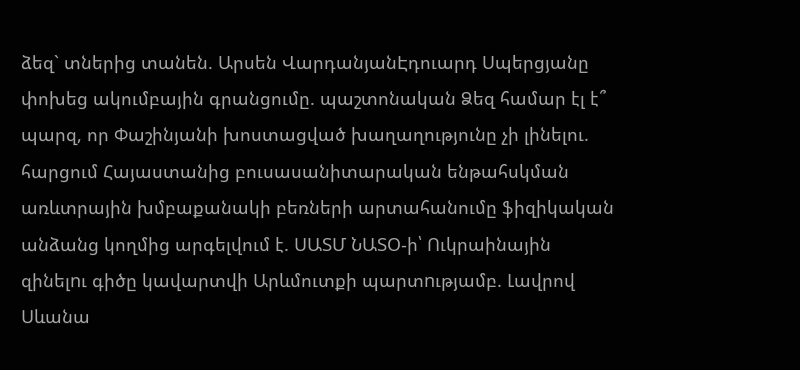ձեզ` տներից տանեն. Արսեն ՎարդանյանԷդուարդ Սպերցյանը փոխեց ակումբային գրանցումը. պաշտոնական Ձեզ համար էլ է՞ պարզ, որ Փաշինյանի խոստացված խաղաղությունը չի լինելու. հարցում Հայաստանից բուսասանիտարական ենթահսկման առևտրային խմբաքանակի բեռների արտահանումը ֆիզիկական անձանց կողմից արգելվում է. ՍԱՏՄ ՆԱՏՕ-ի՝ Ուկրաինային զինելnւ գիծը կավարտվի Արևմուտքի պարտnւթյամբ. Լավրով Սևանա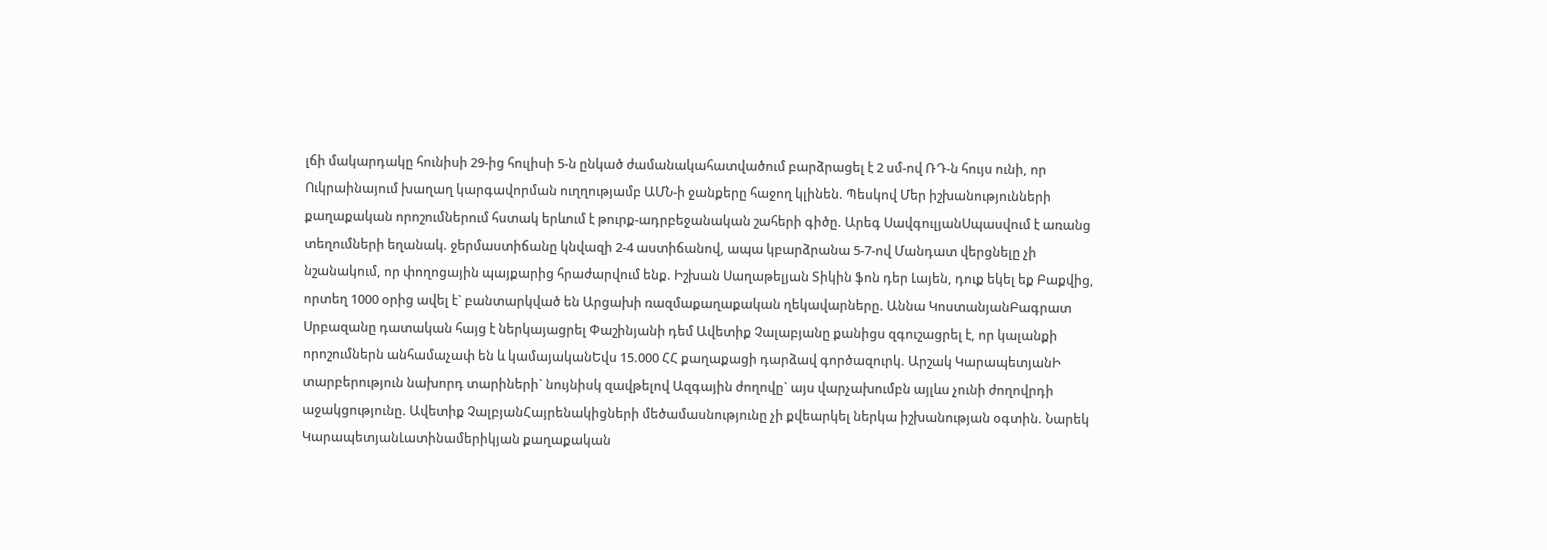լճի մակարդակը հունիսի 29-ից հուլիսի 5-ն ընկած ժամանակահատվածում բարձրացել է 2 սմ-ով ՌԴ-ն հույս ունի, որ Ուկրաինայում խաղաղ կարգավորման ուղղությամբ ԱՄՆ-ի ջանքերը հաջող կլինեն. Պեսկով Մեր իշխանությունների քաղաքական որոշումներում հստակ երևում է թուրք-ադրբեջանական շահերի գիծը. Արեգ ՍավգուլյանՍպասվում է առանց տեղումների եղանակ. ջերմաստիճանը կնվազի 2-4 աստիճանով, ապա կբարձրանա 5-7-ով Մանդատ վերցնելը չի նշանակում, որ փողոցային պայքարից հրաժարվում ենք. Իշխան Սաղաթելյան Տիկին ֆոն դեր Լայեն, դուք եկել եք Բաքվից, որտեղ 1000 օրից ավել է` բանտարկված են Արցախի ռազմաքաղաքական ղեկավարները. Աննա ԿոստանյանԲագրատ Սրբազանը դատական հայց է ներկայացրել Փաշինյանի դեմ Ավետիք Չալաբյանը քանիցս զգուշացրել է, որ կալանքի որոշումներն անհամաչափ են և կամայականԵվս 15.000 ՀՀ քաղաքացի դարձավ գործազուրկ. Արշակ ԿարապետյանԻ տարբերություն նախորդ տարիների` նույնիսկ զավթելով Ազգային ժողովը` այս վարչախումբն այլևս չունի ժողովրդի աջակցությունը. Ավետիք ՉալբյանՀայրենակիցների մեծամասնությունը չի քվեարկել ներկա իշխանության օգտին. Նարեկ ԿարապետյանԼատինամերիկյան քաղաքական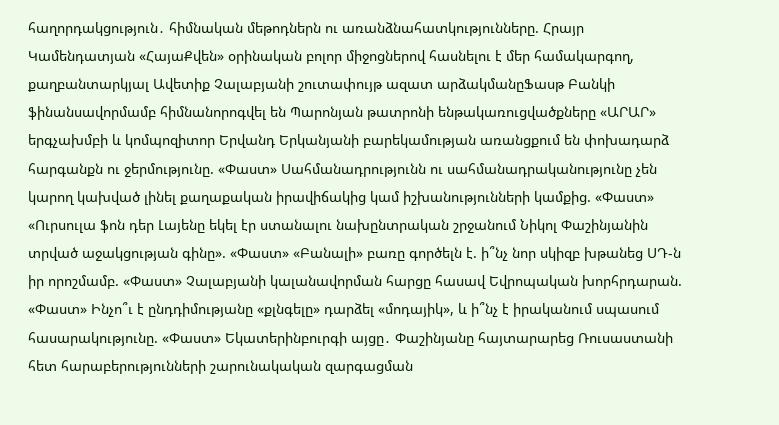հաղորդակցություն․ հիմնական մեթոդներն ու առանձնահատկությունները. Հրայր Կամենդատյան «ՀայաՔվեն» օրինական բոլոր միջոցներով հասնելու է մեր համակարգող, քաղբանտարկյալ Ավետիք Չալաբյանի շուտափույթ ազատ արձակմանըՖասթ Բանկի ֆինանսավորմամբ հիմնանորոգվել են Պարոնյան թատրոնի ենթակառուցվածքները «ԱՐԱՐ» երգչախմբի և կոմպոզիտոր Երվանդ Երկանյանի բարեկամության առանցքում են փոխադարձ հարգանքն ու ջերմությունը. «Փաստ» Սահմանադրությունն ու սահմանադրականությունը չեն կարող կախված լինել քաղաքական իրավիճակից կամ իշխանությունների կամքից. «Փաստ» «Ուրսուլա ֆոն դեր Լայենը եկել էր ստանալու նախընտրական շրջանում Նիկոլ Փաշինյանին տրված աջակցության գինը». «Փաստ» «Բանալի» բառը գործելն է. ի՞նչ նոր սկիզբ խթանեց ՍԴ-ն իր որոշմամբ. «Փաստ» Չալաբյանի կալանավորման հարցը հասավ Եվրոպական խորհրդարան. «Փաստ» Ինչո՞ւ է ընդդիմությանը «քլնգելը» դարձել «մոդայիկ», և ի՞նչ է իրականում սպասում հասարակությունը. «Փաստ» Եկատերինբուրգի այցը․ Փաշինյանը հայտարարեց Ռուսաստանի հետ հարաբերությունների շարունակական զարգացման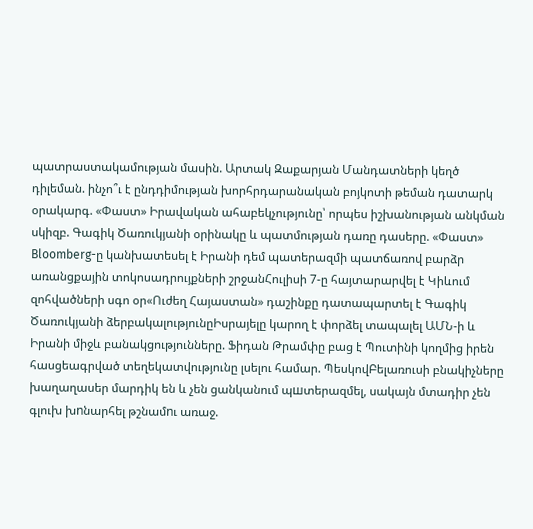պատրաստակամության մասին. Արտակ Զաքարյան Մանդատների կեղծ դիլեման. ինչո՞ւ է ընդդիմության խորհրդարանական բոյկոտի թեման դատարկ օրակարգ. «Փաստ» Իրավական ահաբեկչությունը՝ որպես իշխանության անկման սկիզբ. Գագիկ Ծառուկյանի օրինակը և պատմության դառը դասերը. «Փաստ» Bloomberg-ը կանխատեսել է Իրանի դեմ պատերազմի պատճառով բարձր առանցքային տոկոսադրույքների շրջանՀուլիսի 7-ը հայտարարվել է Կիևում զոհվածների սգո օր«Ուժեղ Հայաստան» դաշինքը դատապարտել է Գագիկ Ծառուկյանի ձերբակալությունըԻսրայելը կարող է փորձել տապալել ԱՄՆ-ի և Իրանի միջև բանակցությունները. Ֆիդան Թրամփը բաց է Պուտինի կողմից իրեն հասցեագրված տեղեկատվությունը լսելու համար. ՊեսկովԲելառուսի բնակիչները խաղաղասեր մարդիկ են և չեն ցանկանում պшտերազմել, սակայն մտադիր չեն գլուխ խnնարհել թշնամnւ առաջ.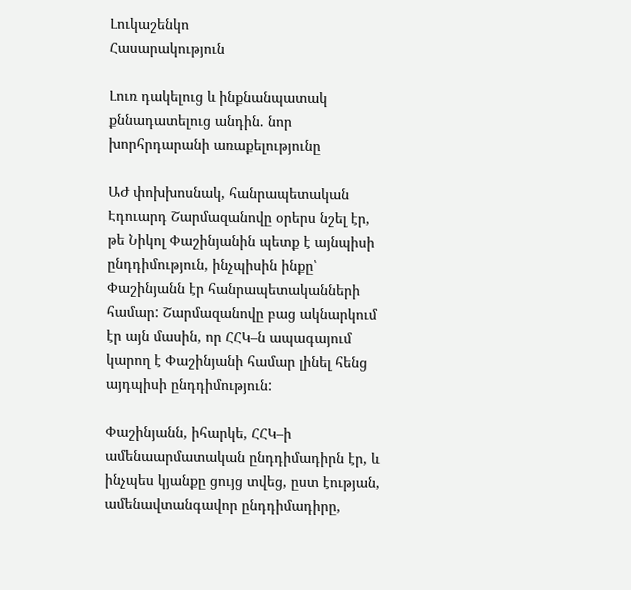Լուկաշենկո
Հասարակություն

Լուռ դակելուց և ինքնանպատակ քննադատելուց անդին. նոր խորհրդարանի առաքելությունը

ԱԺ փոխխոսնակ, հանրապետական Էդուարդ Շարմազանովը օրերս նշել էր, թե Նիկոլ Փաշինյանին պետք է այնպիսի ընդդիմություն, ինչպիսին ինքը՝ Փաշինյանն էր հանրապետականների համար: Շարմազանովը բաց ակնարկում էր այն մասին, որ ՀՀԿ–ն ապագայում կարող է Փաշինյանի համար լինել հենց այդպիսի ընդդիմություն:

Փաշինյանն, իհարկե, ՀՀԿ–ի ամենաարմատական ընդդիմադիրն էր, և ինչպես կյանքը ցույց տվեց, ըստ էության, ամենավտանգավոր ընդդիմադիրը,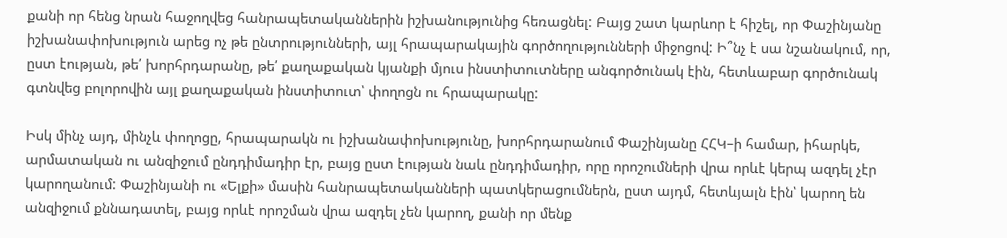քանի որ հենց նրան հաջողվեց հանրապետականներին իշխանությունից հեռացնել: Բայց շատ կարևոր է հիշել, որ Փաշինյանը իշխանափոխություն արեց ոչ թե ընտրությունների, այլ հրապարակային գործողությունների միջոցով: Ի՞նչ է սա նշանակում, որ, ըստ էության, թե՛ խորհրդարանը, թե՛ քաղաքական կյանքի մյուս ինստիտուտները անգործունակ էին, հետևաբար գործունակ գտնվեց բոլորովին այլ քաղաքական ինստիտուտ՝ փողոցն ու հրապարակը:

Իսկ մինչ այդ, մինչև փողոցը, հրապարակն ու իշխանափոխությունը, խորհրդարանում Փաշինյանը ՀՀԿ–ի համար, իհարկե, արմատական ու անզիջում ընդդիմադիր էր, բայց ըստ էության նաև ընդդիմադիր, որը որոշումների վրա որևէ կերպ ազդել չէր կարողանում: Փաշինյանի ու «Ելքի» մասին հանրապետականների պատկերացումներն, ըստ այդմ, հետևյալն էին՝ կարող են անզիջում քննադատել, բայց որևէ որոշման վրա ազդել չեն կարող, քանի որ մենք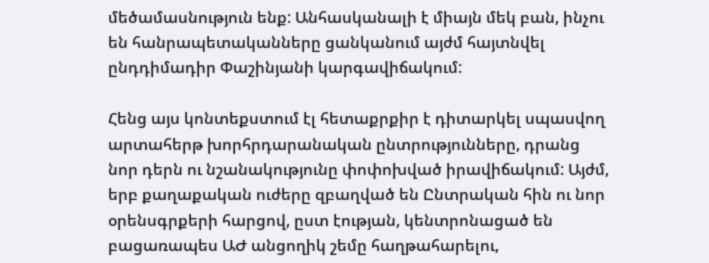մեծամասնություն ենք: Անհասկանալի է միայն մեկ բան, ինչու են հանրապետականները ցանկանում այժմ հայտնվել ընդդիմադիր Փաշինյանի կարգավիճակում:

Հենց այս կոնտեքստում էլ հետաքրքիր է դիտարկել սպասվող արտահերթ խորհրդարանական ընտրությունները, դրանց նոր դերն ու նշանակությունը փոփոխված իրավիճակում: Այժմ, երբ քաղաքական ուժերը զբաղված են Ընտրական հին ու նոր օրենսգրքերի հարցով, ըստ էության, կենտրոնացած են բացառապես ԱԺ անցողիկ շեմը հաղթահարելու,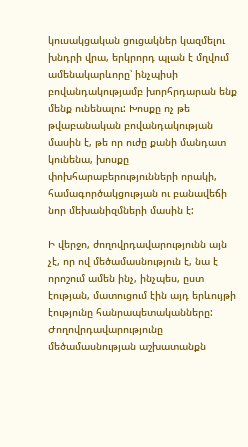կուսակցական ցուցակներ կազմելու խնդրի վրա, երկրորդ պլան է մղվում ամենակարևորը՝ ինչպիսի բովանդակությամբ խորհրդարան ենք մենք ունենալու: Խոսքը ոչ թե թվաբանական բովանդակության մասին է, թե որ ուժը քանի մանդատ կունենա, խոսքը փոխհարաբերությունների որակի, համագործակցության ու բանավեճի նոր մեխանիզմների մասին է:

Ի վերջո, ժողովրդավարությունն այն չէ, որ ով մեծամասնություն է, նա է որոշում ամեն ինչ, ինչպես, ըստ էության, մատուցում էին այդ երևույթի էությունը հանրապետականները: Ժողովրդավարությունը մեծամասնության աշխատանքն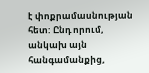է փոքրամասնության հետ: Ընդ որում, անկախ այն հանգամանքից,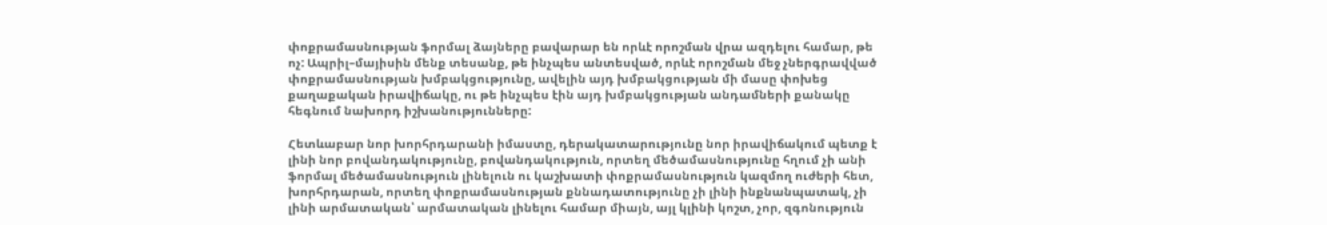փոքրամասնության ֆորմալ ձայները բավարար են որևէ որոշման վրա ազդելու համար, թե ոչ: Ապրիլ–մայիսին մենք տեսանք, թե ինչպես անտեսված, որևէ որոշման մեջ չներգրավված փոքրամասնության խմբակցությունը, ավելին այդ խմբակցության մի մասը փոխեց քաղաքական իրավիճակը, ու թե ինչպես էին այդ խմբակցության անդամների քանակը հեգնում նախորդ իշխանությունները:

Հետևաբար նոր խորհրդարանի իմաստը, դերակատարությունը նոր իրավիճակում պետք է լինի նոր բովանդակությունը, բովանդակություն, որտեղ մեծամասնությունը հղում չի անի ֆորմալ մեծամասնություն լինելուն ու կաշխատի փոքրամասնություն կազմող ուժերի հետ, խորհրդարան, որտեղ փոքրամասնության քննադատությունը չի լինի ինքնանպատակ, չի լինի արմատական՝ արմատական լինելու համար միայն, այլ կլինի կոշտ, չոր, զգոնություն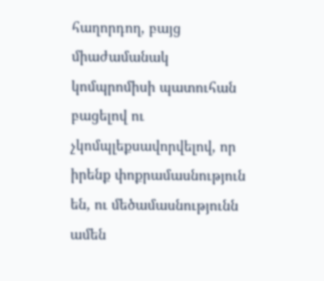հաղորդող, բայց միաժամանակ կոմպրոմիսի պատուհան բացելով ու չկոմպլեքսավորվելով, որ իրենք փոքրամասնություն են, ու մեծամասնությունն ամեն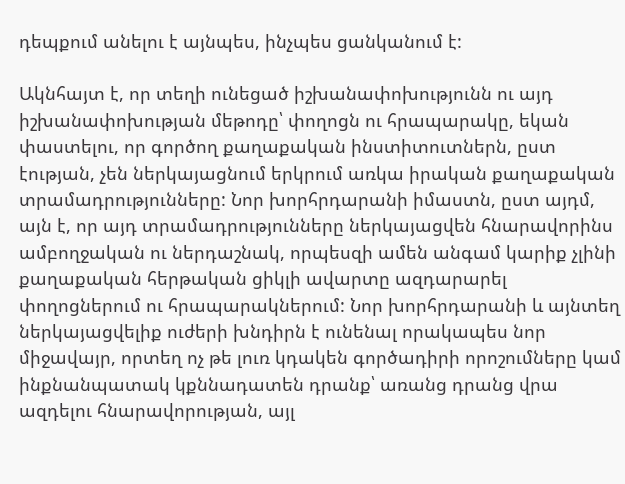դեպքում անելու է այնպես, ինչպես ցանկանում է:

Ակնհայտ է, որ տեղի ունեցած իշխանափոխությունն ու այդ իշխանափոխության մեթոդը՝ փողոցն ու հրապարակը, եկան փաստելու, որ գործող քաղաքական ինստիտուտներն, ըստ էության, չեն ներկայացնում երկրում առկա իրական քաղաքական տրամադրությունները: Նոր խորհրդարանի իմաստն, ըստ այդմ, այն է, որ այդ տրամադրությունները ներկայացվեն հնարավորինս ամբողջական ու ներդաշնակ, որպեսզի ամեն անգամ կարիք չլինի քաղաքական հերթական ցիկլի ավարտը ազդարարել փողոցներում ու հրապարակներում: Նոր խորհրդարանի և այնտեղ ներկայացվելիք ուժերի խնդիրն է ունենալ որակապես նոր միջավայր, որտեղ ոչ թե լուռ կդակեն գործադիրի որոշումները կամ ինքնանպատակ կքննադատեն դրանք՝ առանց դրանց վրա ազդելու հնարավորության, այլ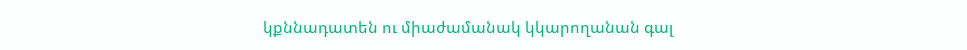կքննադատեն ու միաժամանակ կկարողանան գալ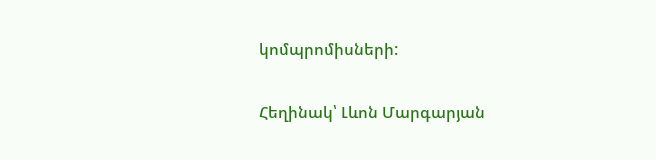կոմպրոմիսների:

Հեղինակ՝ Լևոն Մարգարյան